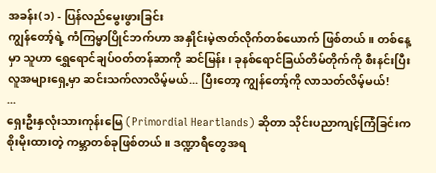အခန်း(၁) - ပြန်လည်မွေးဖွားခြင်း
ကျွန်တော့်ရဲ့ ကံကြမ္မာပြိုင်ဘက်ဟာ အနှိုင်းမဲ့ဇာတ်လိုက်တစ်ယောက် ဖြစ်တယ်။ တစ်နေ့မှာ သူဟာ ရွှေရောင်ချပ်ဝတ်တန်ဆာကို ဆင်မြန်း၊ ခုနစ်ရောင်ခြယ်တိမ်တိုက်ကို စီးနင်းပြီး လူအများရှေ့မှာ ဆင်းသက်လာလိမ့်မယ်... ပြီးတော့ ကျွန်တော့်ကို လာသတ်လိမ့်မယ်!
...
ရှေးဦးနှလုံးသားကုန်းမြေ (Primordial Heartlands) ဆိုတာ သိုင်းပညာကျင့်ကြံခြင်းက စိုးမိုးထားတဲ့ ကမ္ဘာတစ်ခုဖြစ်တယ်။ ဒဏ္ဍာရီတွေအရ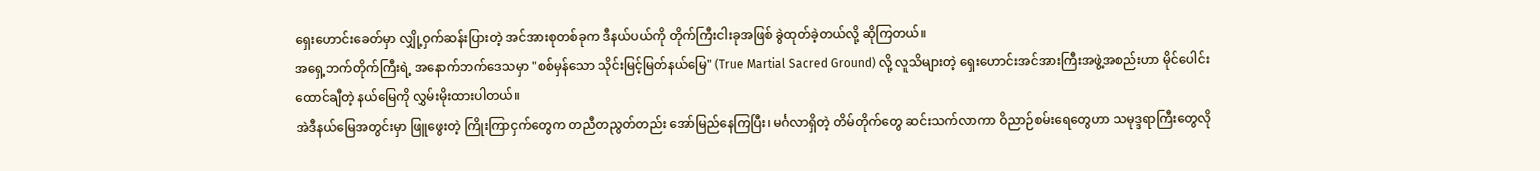ရှေးဟောင်းခေတ်မှာ လျှို့ဝှက်ဆန်းပြားတဲ့ အင်အားစုတစ်ခုက ဒီနယ်ပယ်ကို တိုက်ကြီးငါးခုအဖြစ် ခွဲထုတ်ခဲ့တယ်လို့ ဆိုကြတယ်။
အရှေ့ဘက်တိုက်ကြီးရဲ့ အနောက်ဘက်ဒေသမှာ "စစ်မှန်သော သိုင်းမြင့်မြတ်နယ်မြေ" (True Martial Sacred Ground) လို့ လူသိများတဲ့ ရှေးဟောင်းအင်အားကြီးအဖွဲ့အစည်းဟာ မိုင်ပေါင်းထောင်ချီတဲ့ နယ်မြေကို လွှမ်းမိုးထားပါတယ်။
အဲဒီနယ်မြေအတွင်းမှာ ဖြူဖွေးတဲ့ ကြိုးကြာငှက်တွေက တညီတညွတ်တည်း အော်မြည်နေကြပြီး၊ မင်္ဂလာရှိတဲ့ တိမ်တိုက်တွေ ဆင်းသက်လာကာ ဝိညာဉ်စမ်းရေတွေဟာ သမုဒ္ဒရာကြီးတွေလို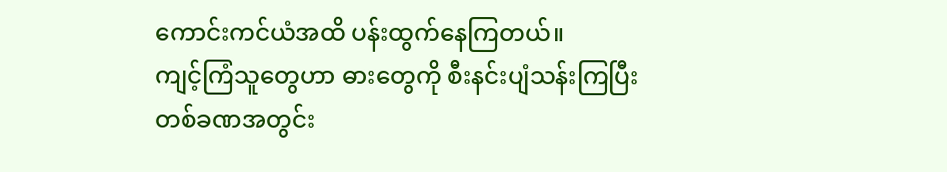ကောင်းကင်ယံအထိ ပန်းထွက်နေကြတယ်။
ကျင့်ကြံသူတွေဟာ ဓားတွေကို စီးနင်းပျံသန်းကြပြီး တစ်ခဏအတွင်း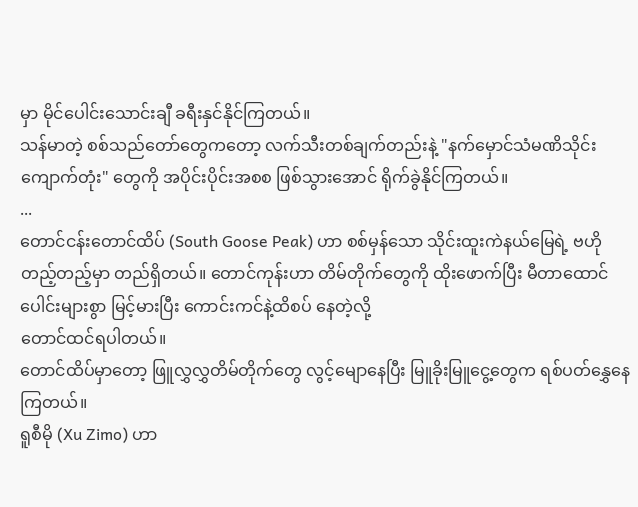မှာ မိုင်ပေါင်းသောင်းချီ ခရီးနှင်နိုင်ကြတယ်။
သန်မာတဲ့ စစ်သည်တော်တွေကတော့ လက်သီးတစ်ချက်တည်းနဲ့ "နက်မှောင်သံမဏိသိုင်းကျောက်တုံး" တွေကို အပိုင်းပိုင်းအစစ ဖြစ်သွားအောင် ရိုက်ခွဲနိုင်ကြတယ်။
...
တောင်ငန်းတောင်ထိပ် (South Goose Peak) ဟာ စစ်မှန်သော သိုင်းထူးကဲနယ်မြေရဲ့ ဗဟိုတည့်တည့်မှာ တည်ရှိတယ်။ တောင်ကုန်းဟာ တိမ်တိုက်တွေကို ထိုးဖောက်ပြီး မီတာထောင်ပေါင်းများစွာ မြင့်မားပြီး ကောင်းကင်နဲ့ထိစပ် နေတဲ့လို့
တောင်ထင်ရပါတယ်။
တောင်ထိပ်မှာတော့ ဖြူလွှလွှတိမ်တိုက်တွေ လွင့်မျောနေပြီး မြူခိုးမြူငွေ့တွေက ရစ်ပတ်နွှေနေကြတယ်။
ရူစီမို (Xu Zimo) ဟာ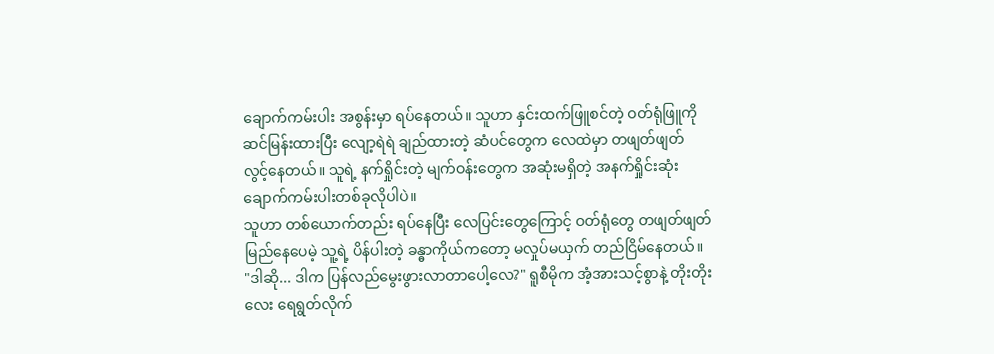ချောက်ကမ်းပါး အစွန်းမှာ ရပ်နေတယ်။ သူဟာ နှင်းထက်ဖြူစင်တဲ့ ဝတ်ရုံဖြူကို ဆင်မြန်းထားပြီး လျော့ရဲရဲ ချည်ထားတဲ့ ဆံပင်တွေက လေထဲမှာ တဖျတ်ဖျတ် လွင့်နေတယ်။ သူရဲ့ နက်ရှိုင်းတဲ့ မျက်ဝန်းတွေက အဆုံးမရှိတဲ့ အနက်ရှိုင်းဆုံး ချောက်ကမ်းပါးတစ်ခုလိုပါပဲ။
သူဟာ တစ်ယောက်တည်း ရပ်နေပြီး လေပြင်းတွေကြောင့် ဝတ်ရုံတွေ တဖျတ်ဖျတ်မြည်နေပေမဲ့ သူ့ရဲ့ ပိန်ပါးတဲ့ ခန္ဓာကိုယ်ကတော့ မလှုပ်မယှက် တည်ငြိမ်နေတယ်။
"ဒါဆို... ဒါက ပြန်လည်မွေးဖွားလာတာပေါ့လေ?" ရူစီမိုက အံ့အားသင့်စွာနဲ့ တိုးတိုးလေး ရေရွတ်လိုက်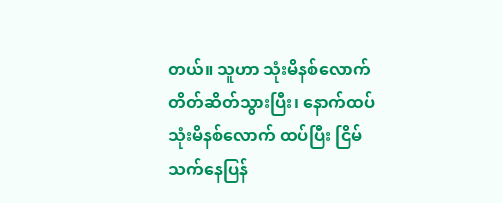တယ်။ သူဟာ သုံးမိနစ်လောက် တိတ်ဆိတ်သွားပြီး၊ နောက်ထပ် သုံးမိနစ်လောက် ထပ်ပြီး ငြိမ်သက်နေပြန်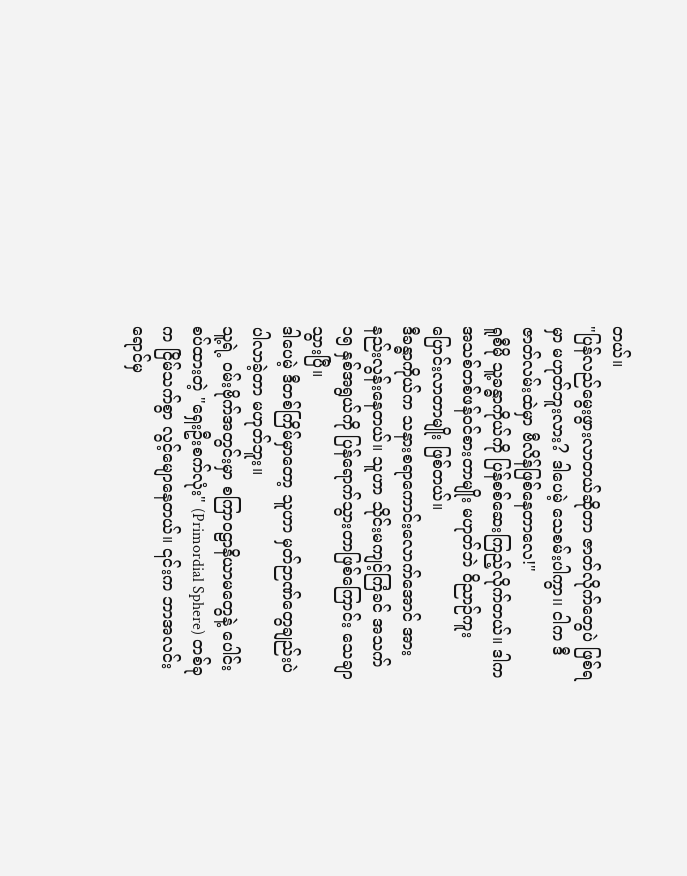တယ်။
"ပြန်လည်မွေးဖွားလာတယ်ဆိုတာ ဇာတ်လိုက်တွေပဲ ဖြစ်ရမှာ မဟုတ်ဘူးလား? ဒါပေမဲ့ သေစမ်းပါကွာ၊၊ ငါက ဒီဇာတ်လမ်းထဲမှာ ဗီလိန်ဖြစ်နေတာလေ!"
ရူစီမို သူ့ခန္ဓာကိုယ်ကို ပြန်စစ်ဆေးကြည့်လိုက်တယ်။ ဒါက အသစ်တစ်ဖန်ဝင်စားတာမျိုး မဟုတ်ဘဲ ဝိညာဉ်ကူးပြောင်းလာတာမျိုး ဖြစ်တယ်။
ဒီခန္ဓာကိုယ်က သနားစရာကောင်းလောက်အောင် အားနည်းလွန်းနေတယ်။ သူဟာ သိုင်းမကျင့်ကြံခင် အသက် ၁၅ နှစ်အရွယ်ကို ပြန်ရောက်သွားတာဖြစ်ကြောင်း သေချာသွားပြီ။
ဒါပေမဲ့ ဒီတစ်ကြိမ်မှာတော့ သူဟာ မှတ်ဉာဏ်တွေချည်းပဲ ပါလာခဲ့တာ မဟုတ်ဘူး။
သူ့ရဲ့ ဝမ်းဗိုက်အတွင်းမှာ စကြာဝဠာနိယာမတွေနဲ့ ပေါင်းစပ်ထားတဲ့ "ရှေးဦးစက်လုံး" (Primordial Sphere) တစ်ခုက ငြိမ်သက်စွာ လွင့်မျောနေတယ်။ ၎င်းက ဘာအလင်းရောင်မှ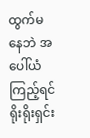ထွက်မနေဘဲ အပေါ်ယံကြည့်ရင် ရိုးရိုးရှင်း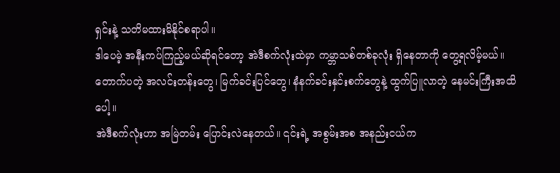ရှင်းနဲ့ သတိမထားမိနိုင်စရာပါ။
ဒါပေမဲ့ အနီးကပ်ကြည့်မယ်ဆိုရင်တော့ အဲဒီစက်လုံးထဲမှာ ကမ္ဘာသစ်တစ်ခုလုံး ရှိနေတာကို တွေ့ရလိမ့်မယ်။ တောက်ပတဲ့ အလင်းတန်းတွေ၊ မြက်ခင်းပြင်တွေ၊ နံနက်ခင်းနှင်းစက်တွေနဲ့ ထွက်ပြူလာတဲ့ နေမင်းကြီးအထိပေါ့။
အဲဒီစက်လုံးဟာ အမြဲတမ်း ပြောင်းလဲနေတယ်။ ၎င်းရဲ့ အစွမ်းအစ အနည်းငယ်က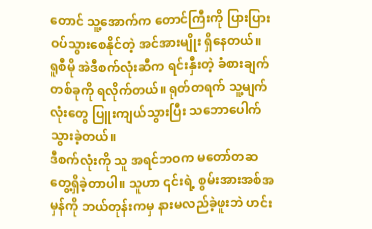တောင် သူ့အောက်က တောင်ကြီးကို ပြားပြားဝပ်သွားစေနိုင်တဲ့ အင်အားမျိုး ရှိနေတယ်။
ရူစီမို အဲဒီစက်လုံးဆီက ရင်းနှီးတဲ့ ခံစားချက်တစ်ခုကို ရလိုက်တယ်။ ရုတ်တရက် သူ့မျက်လုံးတွေ ပြူးကျယ်သွားပြီး သဘောပေါက်သွားခဲ့တယ်။
ဒီစက်လုံးကို သူ အရင်ဘဝက မတော်တဆ တွေ့ရှိခဲ့တာပါ။ သူဟာ ၎င်းရဲ့ စွမ်းအားအစ်အမှန်ကို ဘယ်တုန်းကမှ နားမလည်ခဲ့ဖူးဘဲ ဟင်း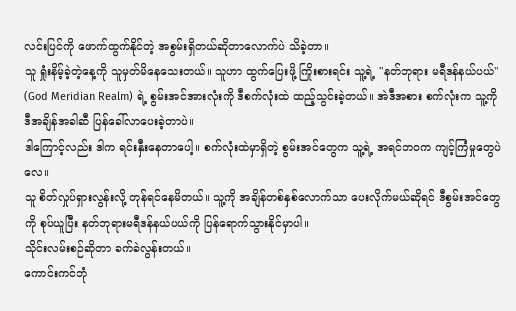လင်းပြင်ကို ဖောက်ထွက်နိုင်တဲ့ အစွမ်းရှိတယ်ဆိုတာလောက်ပဲ သိခဲ့တာ။
သူ ရှုံးနိမ့်ခဲ့တဲ့နေ့ကို သူမှတ်မိနေသေးတယ်။ သူဟာ ထွက်ပြေးဖို့ ကြိုးစားရင်း သူ့ရဲ့ "နတ်ဘုရား မရီဒန်နယ်ပယ်" (God Meridian Realm) ရဲ့ စွမ်းအင်အားလုံးကို ဒီစက်လုံးထဲ ထည့်သွင်းခဲ့တယ်။ အဲဒီအစား စက်လုံးက သူ့ကို ဒီအချိန်အခါဆီ ပြန်ခေါ်လာပေးခဲ့တာပဲ။
ဒါကြောင့်လည်း ဒါက ရင်းနှီးနေတာပေါ့။ စက်လုံးထဲမှာရှိတဲ့ စွမ်းအင်တွေက သူ့ရဲ့ အရင်ဘဝက ကျင့်ကြံမှုတွေပဲလေ။
သူ စိတ်လှုပ်ရှားလွန်းလို့ တုန်ရင်နေမိတယ်။ သူ့ကို အချိန်တစ်နှစ်လောက်သာ ပေးလိုက်မယ်ဆိုရင် ဒီစွမ်းအင်တွေကို စုပ်ယူပြီး နတ်ဘုရားမရီဒန်နယ်ပယ်ကို ပြန်ရောက်သွားနိုင်မှာပါ။
သိုင်းလမ်းစဉ်ဆိုတာ ခက်ခဲလွန်းတယ်။
ကောင်းကင်ဘုံ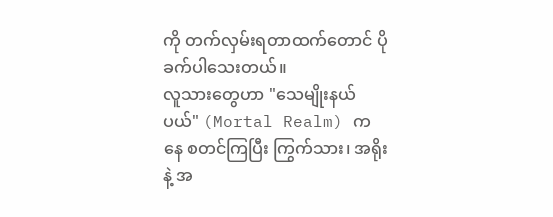ကို တက်လှမ်းရတာထက်တောင် ပိုခက်ပါသေးတယ်။
လူသားတွေဟာ "သေမျိုးနယ်ပယ်" (Mortal Realm) ကနေ စတင်ကြပြီး ကြွက်သား၊ အရိုးနဲ့ အ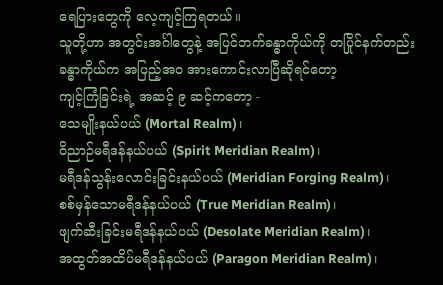ရေပြားတွေကို လေ့ကျင့်ကြရတယ်။
သူတို့ဟာ အတွင်းအင်္ဂါတွေနဲ့ အပြင်ဘက်ခန္ဓာကိုယ်ကို တပြိုင်နက်တည်း
ခန္ဓာကိုယ်က အပြည့်အဝ အားကောင်းလာပြီဆိုရင်တော့
ကျင့်ကြံခြင်းရဲ့ အဆင့် ၉ ဆင့်ကတော့ -
သေမျိုးနယ်ပယ် (Mortal Realm)၊
ဝိညာဉ်မရီဒန်နယ်ပယ် (Spirit Meridian Realm)၊
မရီဒန်သွန်းလောင်းခြင်းနယ်ပယ် (Meridian Forging Realm)၊
စစ်မှန်သောမရီဒန်နယ်ပယ် (True Meridian Realm)၊
ဖျက်ဆီးခြင်းမရီဒန်နယ်ပယ် (Desolate Meridian Realm)၊
အထွတ်အထိပ်မရီဒန်နယ်ပယ် (Paragon Meridian Realm)၊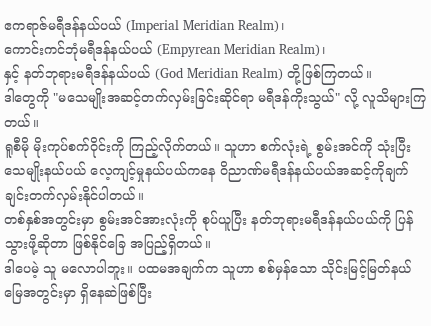ဧကရာဇ်မရီဒန်နယ်ပယ် (Imperial Meridian Realm)၊
ကောင်းကင်ဘုံမရီဒန်နယ်ပယ် (Empyrean Meridian Realm)၊
နှင့် နတ်ဘုရားမရီဒန်နယ်ပယ် (God Meridian Realm) တို့ဖြစ်ကြတယ်။
ဒါတွေကို "မသေမျိုးအဆင့်တက်လှမ်းခြင်းဆိုင်ရာ မရီဒန်ကိုးသွယ်" လို့ လူသိများကြတယ်။
ရူစီမို မိုးကုပ်စက်ဝိုင်းကို ကြည့်လိုက်တယ်။ သူဟာ စက်လုံးရဲ့ စွမ်းအင်ကို သုံးပြီး သေမျိုးနယ်ပယ် လေ့ကျင့်မှုနယ်ပယ်ကနေ ဝိညာဏ်မရီဒန်နယ်ပယ်အဆင့်ကိုချက်ချင်းတက်လှမ်းနိုင်ပါတယ်။
တစ်နှစ်အတွင်းမှာ စွမ်းအင်အားလုံးကို စုပ်ယူပြီး နတ်ဘုရားမရီဒန်နယ်ပယ်ကို ပြန်သွားဖို့ဆိုတာ ဖြစ်နိုင်ခြေ အပြည့်ရှိတယ်။
ဒါပေမဲ့ သူ မလောပါဘူး။ ပထမအချက်က သူဟာ စစ်မှန်သော သိုင်းမြင့်မြတ်နယ်မြေအတွင်းမှာ ရှိနေဆဲဖြစ်ပြီး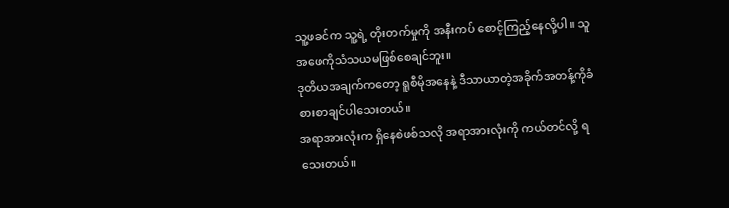သူ့ဖခင်က သူ့ရဲ့ တိုးတက်မှုကို အနီးကပ် စောင့်ကြည့်နေလို့ပါ။ သူ အဖေကိုသံသယမဖြစ်စေချင်ဘူး။
ဒုတိယအချက်ကတော့ ရူစီမိုအနေနဲ့ ဒီသာယာတဲ့အခိုက်အတန့်ကိုခံစားစာချင်ပါသေးတယ်။
အရာအားလုံးက ရှိနေစဲဖစ်သလို အရာအားလုံးကို ကယ်တင်လို့ ရသေးတယ်။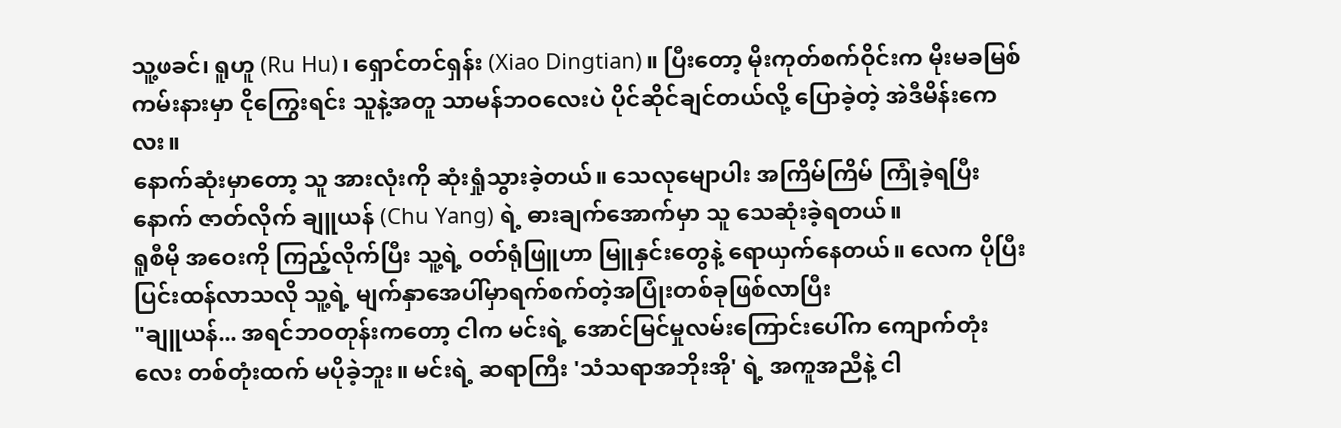သူ့ဖခင်၊ ရူဟူ (Ru Hu)၊ ရှောင်တင်ရှန်း (Xiao Dingtian)။ ပြီးတော့ မိုးကုတ်စက်ဝိုင်းက မိုးမခမြစ်ကမ်းနားမှာ ငိုကြွေးရင်း သူနဲ့အတူ သာမန်ဘဝလေးပဲ ပိုင်ဆိုင်ချင်တယ်လို့ ပြောခဲ့တဲ့ အဲဒီမိန်းကေလး။
နောက်ဆုံးမှာတော့ သူ အားလုံးကို ဆုံးရှုံသွားခဲ့တယ်။ သေလုမျောပါး အကြိမ်ကြိမ် ကြုံခဲ့ရပြီးနောက် ဇာတ်လိုက် ချူယန် (Chu Yang) ရဲ့ ဓားချက်အောက်မှာ သူ သေဆုံးခဲ့ရတယ်။
ရူစီမို အဝေးကို ကြည့်လိုက်ပြီး သူ့ရဲ့ ဝတ်ရုံဖြူဟာ မြူနှင်းတွေနဲ့ ရောယှက်နေတယ်။ လေက ပိုပြီး ပြင်းထန်လာသလို သူ့ရဲ့ မျက်နှာအေပါ်မှာရက်စက်တဲ့အပြုံးတစ်ခုဖြစ်လာပြီး
"ချူယန်... အရင်ဘဝတုန်းကတော့ ငါက မင်းရဲ့ အောင်မြင်မှုလမ်းကြောင်းပေါ်က ကျောက်တုံးလေး တစ်တုံးထက် မပိုခဲ့ဘူး။ မင်းရဲ့ ဆရာကြီး 'သံသရာအဘိုးအို' ရဲ့ အကူအညီနဲ့ ငါ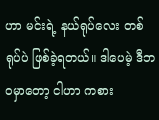ဟာ မင်းရဲ့ နယ်ရုပ်လေး တစ်ရုပ်ပဲ ဖြစ်ခဲ့ရတယ်။ ဒါပေမဲ့ ဒီဘဝမှာတော့ ငါဟာ ကစား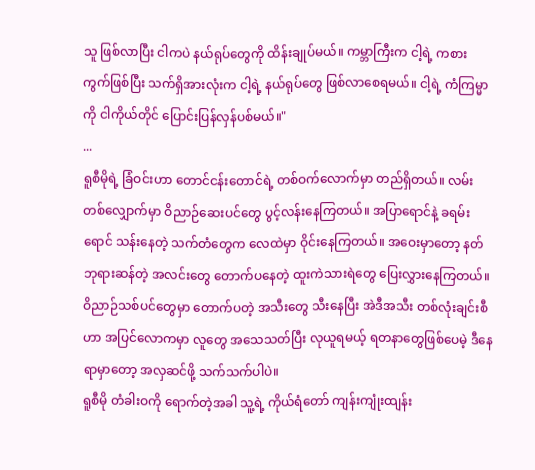သူ ဖြစ်လာပြီး ငါကပဲ နယ်ရုပ်တွေကို ထိန်းချုပ်မယ်။ ကမ္ဘာကြီးက ငါ့ရဲ့ ကစားကွက်ဖြစ်ပြီး သက်ရှိအားလုံးက ငါ့ရဲ့ နယ်ရုပ်တွေ ဖြစ်လာစေရမယ်။ ငါ့ရဲ့ ကံကြမ္မာကို ငါကိုယ်တိုင် ပြောင်းပြန်လှန်ပစ်မယ်။"
...
ရူစီမိုရဲ့ ခြံဝင်းဟာ တောင်ငန်းတောင်ရဲ့ တစ်ဝက်လောက်မှာ တည်ရှိတယ်။ လမ်းတစ်လျှောက်မှာ ဝိညာဉ်ဆေးပင်တွေ ပွင့်လန်းနေကြတယ်။ အပြာရောင်နဲ့ ခရမ်းရောင် သန်းနေတဲ့ သက်တံတွေက လေထဲမှာ ဝိုင်းနေကြတယ်။ အဝေးမှာတော့ နတ်ဘုရားဆန်တဲ့ အလင်းတွေ တောက်ပနေတဲ့ ထူးကဲသားရဲတွေ ပြေးလွှားနေကြတယ်။
ဝိညာဉ်သစ်ပင်တွေမှာ တောက်ပတဲ့ အသီးတွေ သီးနေပြီး အဲဒီအသီး တစ်လုံးချင်းစီဟာ အပြင်လောကမှာ လူတွေ အသေသတ်ပြီး လုယူရမယ့် ရတနာတွေဖြစ်ပေမဲ့ ဒီနေရာမှာတော့ အလှဆင်ဖို့ သက်သက်ပါပဲ။
ရူစီမို တံခါးဝကို ရောက်တဲ့အခါ သူ့ရဲ့ ကိုယ်ရံတော် ကျန်းကျုံးထျန်း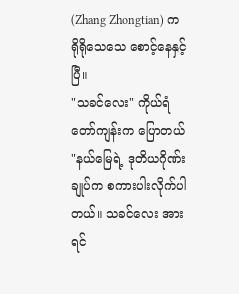(Zhang Zhongtian) က ရိုရိုသေသေ စောင့်နေနှင့်ပြီ။
"သခင်လေး" ကိုယ်ရံတော်ကျန်းက ပြောတယ် "နယ်မြေရဲ့ ဒုတိယဂိုဏ်းချုပ်က စကားပါးလိုက်ပါတယ်။ သခင်လေး အားရင်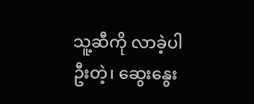သူ့ဆီကို လာခဲ့ပါဦးတဲ့၊ ဆွေးနွေး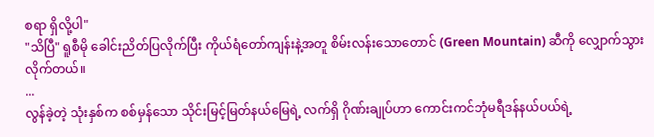စရာ ရှိလို့ပါ"
"သိပြီ" ရူစီမို ခေါင်းညိတ်ပြလိုက်ပြီး ကိုယ်ရံတော်ကျန်းနဲ့အတူ စိမ်းလန်းသောတောင် (Green Mountain) ဆီကို လျှောက်သွားလိုက်တယ်။
...
လွန်ခဲ့တဲ့ သုံးနှစ်က စစ်မှန်သော သိုင်းမြင့်မြတ်နယ်မြေရဲ့ လက်ရှိ ဂိုဏ်းချုပ်ဟာ ကောင်းကင်ဘုံမရီဒန်နယ်ပယ်ရဲ့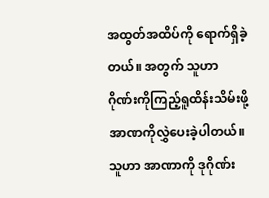အထွတ်အထိပ်ကို ရောက်ရှိခဲ့တယ်။ အတွက် သူဟာ ဂိုဏ်းကိုကြည့်ရူထိန်းသိမ်းဖို့ အာဏကိုလွှဲပေးခဲ့ပါတယ်။
သူဟာ အာဏာကို ဒုဂိုဏ်း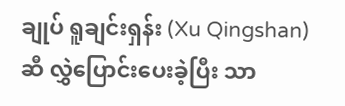ချုပ် ရူချင်းရှန်း (Xu Qingshan) ဆီ လွှဲပြောင်းပေးခဲ့ပြီး သာ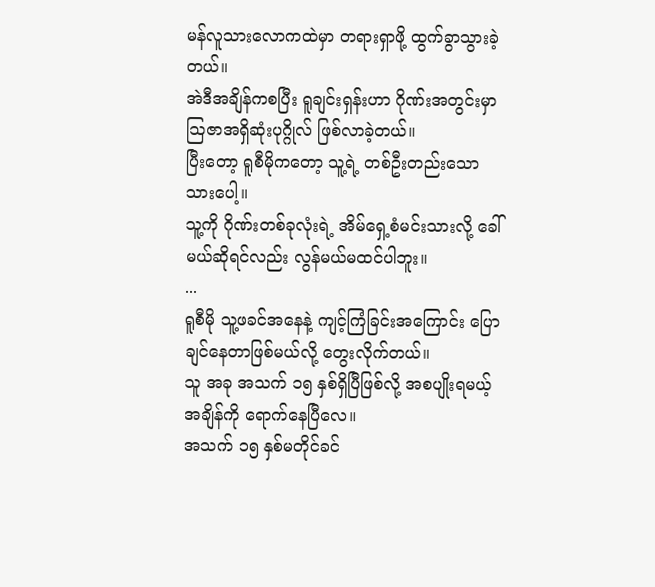မန်လူသားလောကထဲမှာ တရားရှာဖို့ ထွက်ခွာသွားခဲ့တယ်။
အဲဒီအချိန်ကစပြီး ရူချင်းရှန်းဟာ ဂိုဏ်းအတွင်းမှာ သြဇာအရှိဆုံးပုဂ္ဂိုလ် ဖြစ်လာခဲ့တယ်။
ပြီးတော့ ရူစီမိုကတော့ သူ့ရဲ့ တစ်ဦးတည်းသော သားပေါ့။
သူ့ကို ဂိုဏ်းတစ်ခုလုံးရဲ့ အိမ်ရှေ့စံမင်းသားလို့ ခေါ်မယ်ဆိုရင်လည်း လွန်မယ်မထင်ပါဘူး။
...
ရူစီမို သူ့ဖခင်အနေနဲ့ ကျင့်ကြံခြင်းအကြောင်း ပြောချင်နေတာဖြစ်မယ်လို့ တွေးလိုက်တယ်။
သူ အခု အသက် ၁၅ နှစ်ရှိပြီဖြစ်လို့ အစပျိုးရမယ့် အချိန်ကို ရောက်နေပြီလေ။
အသက် ၁၅ နှစ်မတိုင်ခင်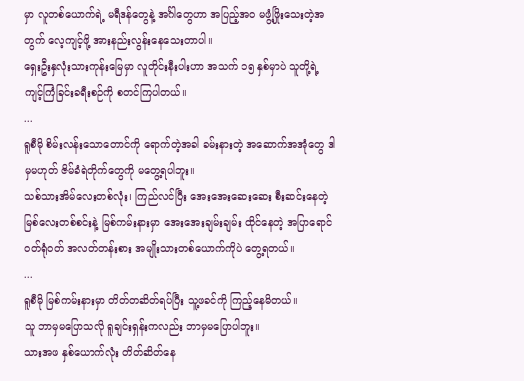မှာ လူတစ်ယောက်ရဲ့ မရီဒန်တွေနဲ့ အင်္ဂါတွေဟာ အပြည့်အဝ မဖွံ့ဖြိုးသေးတဲ့အတွက် လေ့ကျင့်ဖို့ အားနည်းလွန်းနေသေးတာပါ။
ရှေးဦးနှလုံးသားကုန်းမြေမှာ လူတိုင်းနီးပါးဟာ အသက် ၁၅ နှစ်မှာပဲ သူတို့ရဲ့ ကျင့်ကြံခြင်းခရီးစဉ်ကို စတင်ကြပါတယ်။
...
ရူစီမို စိမ်းလန်းသောတောင်ကို ရောက်တဲ့အခါ ခမ်းနားတဲ့ အဆောက်အအုံတွေ ဒါမှမဟုတ် ဇိမ်ခံရဲတိုက်တွေကို မတွေ့ရပါဘူး။
သစ်သားအိမ်လေးတစ်လုံး၊ ကြည်လင်ပြီး အေးအေးဆေးဆေး စီးဆင်းနေတဲ့ မြစ်လေးတစ်စင်းနဲ့ မြစ်ကမ်းနားမှာ အေးအေးချမ်းချမ်း ထိုင်နေတဲ့ အပြာရောင်ဝတ်ရုံဝတ် အလတ်တန်းစား အမျိုးသားတစ်ယောက်ကိုပဲ တွေ့ရတယ်။
...
ရူစီမို မြစ်ကမ်းနားမှာ တိတ်တဆိတ်ရပ်ပြီး သူ့ဖခင်ကို ကြည့်နေမိတယ်။
သူ ဘာမှမပြောသလို ရူချင်းရှန်းကလည်း ဘာမှမပြောပါဘူး။
သားအဖ နှစ်ယောက်လုံး တိတ်ဆိတ်နေ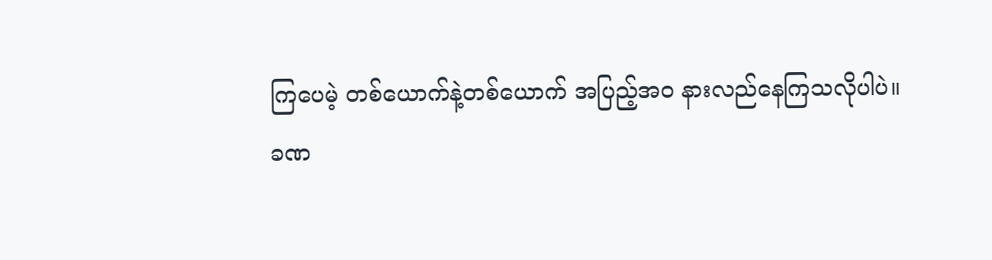ကြပေမဲ့ တစ်ယောက်နဲ့တစ်ယောက် အပြည့်အဝ နားလည်နေကြသလိုပါပဲ။
ခဏ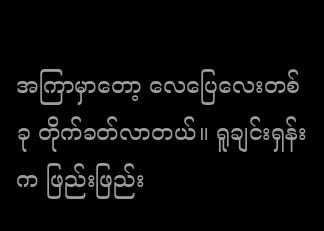အကြာမှာတော့ လေပြေလေးတစ်ခု တိုက်ခတ်လာတယ်။ ရူချင်းရှန်းက ဖြည်းဖြည်း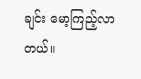ချင်း မော့ကြည့်လာတယ်။